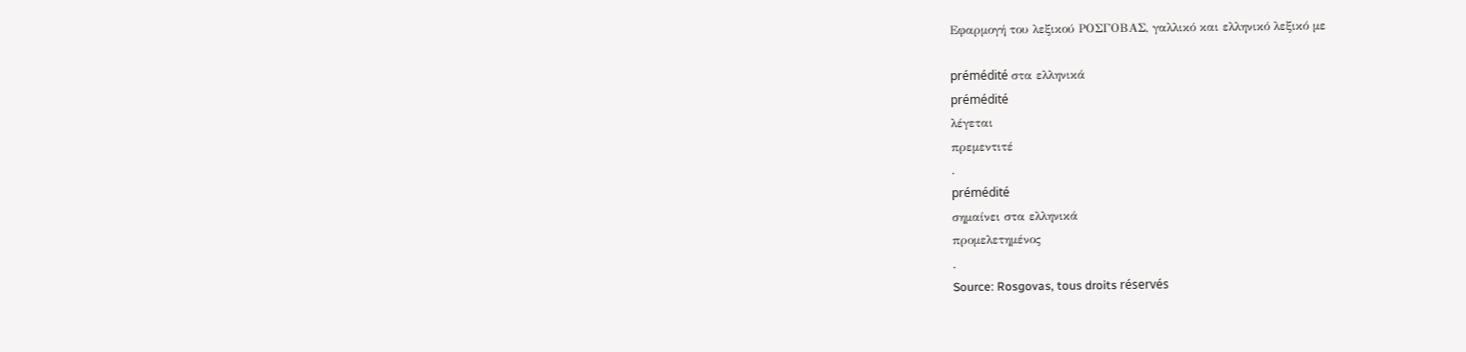Εφαρμογή του λεξικού ΡΟΣΓΟΒΑΣ, γαλλικό και ελληνικό λεξικό με

prémédité στα ελληνικά
prémédité
λέγεται
πρεμεντιτέ
.
prémédité
σημαίνει στα ελληνικά
προμελετημένος
.
Source: Rosgovas, tous droits réservés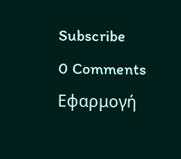Subscribe
0 Comments
Εφαρμογή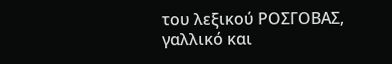του λεξικού ΡΟΣΓΟΒΑΣ, γαλλικό και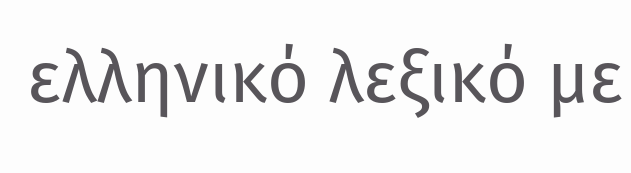ελληνικό λεξικό με